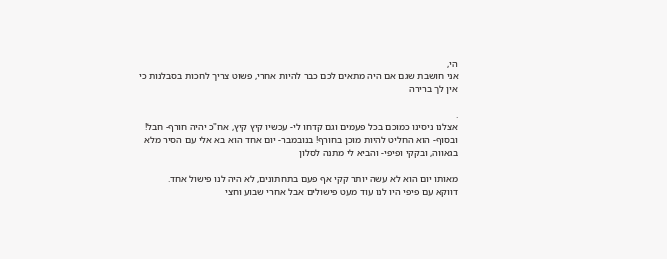הי,
אני חושבת שגם אם היה מתאים לכם כבר להיות אחרי, פשוט צריך לחכות בסבלנות כי אין לך ברירה

.
אצלנו ניסינו כמוכם בכל פעמים וגם קדחו לי- עכשיו קיץ קיץ, אח"כ יהיה חורף- חבל!
ובסוף- הוא החליט להיות מוכן בחורף! בנובמבר- יום אחד הוא בא אלי עם הסיר מלא בגאווה, ובקקי ופיפי- והביא לי מתנה לסלון

מאותו יום הוא לא עשה יותר קקי אף פעם בתחתונים, לא היה לנו פישול אחד.
דווקא עם פיפי היו לנו עוד מעט פישולים אבל אחרי שבוע וחצי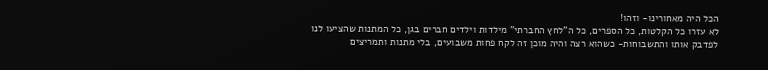הכל היה מאחורינו- וזהו!
לא עזרו כל הקלטות, כל הספרים, כל ה"לחץ החברתי" מילדות וילדים חברים בגן, כל המתנות שהציעו לנו לפדבק אותו והתשבוחות- כשהוא רצה והיה מוכן זה לקח פחות משבועים, בלי מתנות ותמריצים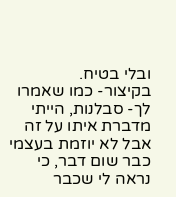ובלי בטיח.
בקיצור- כמו שאמרו לך- סבלנות, הייתי מדברת איתו על זה אבל לא יוזמת בעצמי כבר שום דבר, כי נראה לי שכבר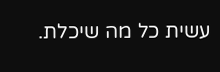עשית כל מה שיכלת.